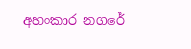අහංකාර නගරේ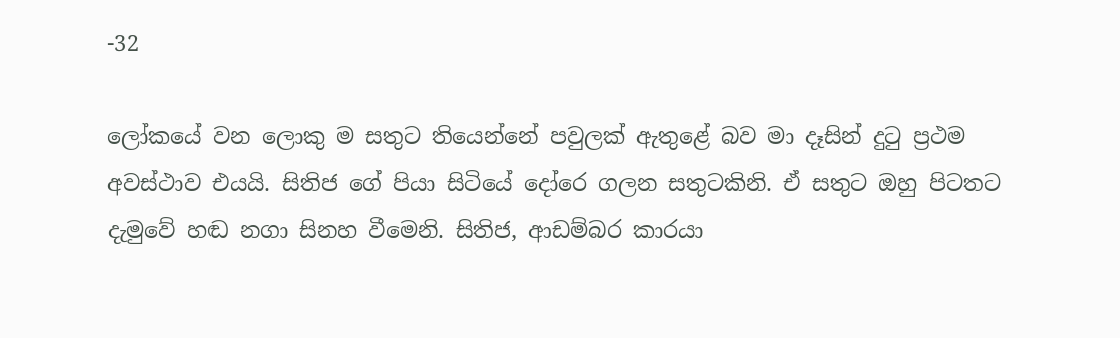-32

ලෝකයේ වන ලොකු ම සතුට තියෙන්නේ පවුලක් ඇතුළේ බව මා දෑසින් දුටු ප්‍රථම අවස්ථාව එයයි. සිතිජ ගේ පියා සිටියේ දෝරෙ ගලන සතුටකිනි. ඒ සතුට ඔහු පිටතට දැමුවේ හඬ නගා සිනහ වීමෙනි. සිතිජ, ආඩම්බර කාරයා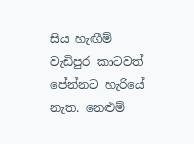සිය හැඟීම් වැඩිපුර කාටවත් පේන්නට හැරියේ නැත. නෙළුම්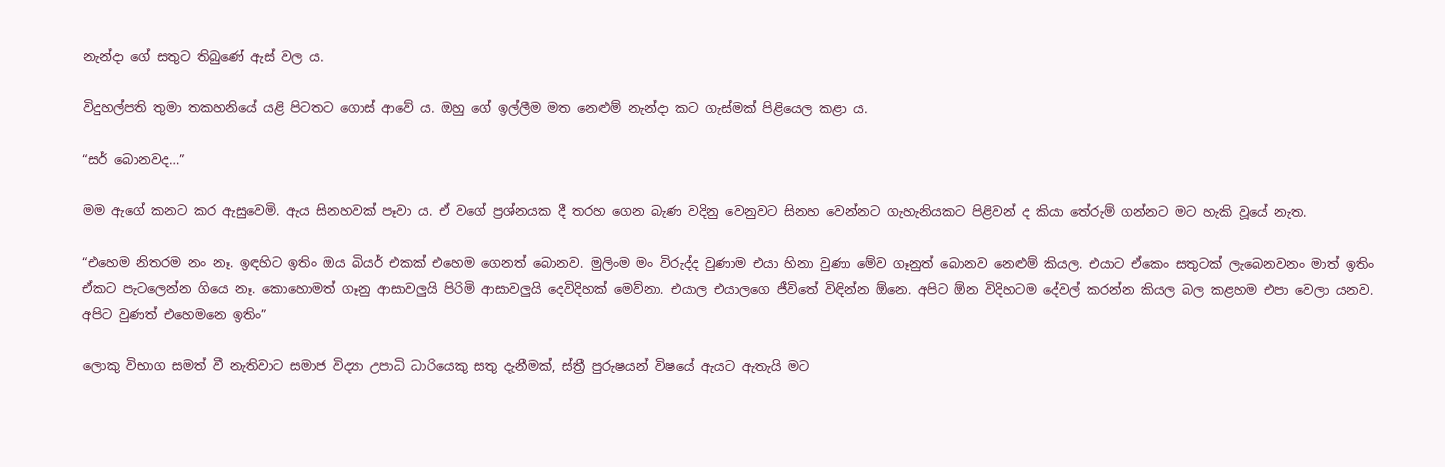නැන්දා ගේ සතුට තිබුණේ ඇස් වල ය.

විදුහල්පති තුමා තකහනියේ යළි පිටතට ගොස් ආවේ ය. ඔහු ගේ ඉල්ලීම මත නෙළුම් නැන්දා කට ගැස්මක් පිළියෙල කළා ය.

“සර් බොනවද…”

මම ඇගේ කනට කර ඇසුවෙමි. ඇය සිනහවක් පෑවා ය. ඒ වගේ ප්‍රශ්නයක දී තරහ ගෙන බැණ වදිනු වෙනුවට සිනහ වෙන්නට ගැහැනියකට පිළිවන් ද කියා තේරුම් ගන්නට මට හැකි වූයේ නැත.

“එහෙම නිතරම නං නෑ. ඉඳහිට ඉතිං ඔය බියර් එකක් එහෙම ගෙනත් බොනව. මුලිංම මං විරුද්ද වුණාම එයා හිනා වුණා මේව ගෑනුත් බොනව නෙළුම් කියල. එයාට ඒකෙං සතුටක් ලැබෙනවනං මාත් ඉතිං ඒකට පැටලෙන්න ගියෙ නෑ. කොහොමත් ගෑනු ආසාවලුයි පිරිමි ආසාවලුයි දෙවිදිහක් මෙව්නා. එයාල එයාලගෙ ජීවිතේ විඳින්න ඕනෙ. අපිට ඕන විදිහටම දේවල් කරන්න කියල බල කළහම එපා වෙලා යනව. අපිට වුණත් එහෙමනෙ ඉතිං”

ලොකු විභාග සමත් වී නැතිවාට සමාජ විද්‍යා උපාධි ධාරියෙකු සතු දැනීමක්, ස්ත්‍රී පුරුෂයන් විෂයේ ඇයට ඇතැයි මට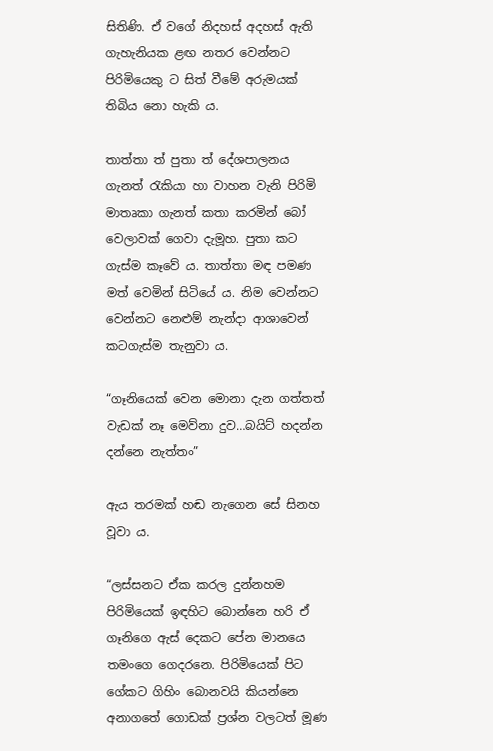සිතිණි. ඒ වගේ නිදහස් අදහස් ඇති ගැහැනියක ළඟ නතර වෙන්නට පිරිමියෙකු ට සිත් වීමේ අරුමයක් තිබිය නො හැකි ය.

තාත්තා ත් පුතා ත් දේශපාලනය ගැනත් රැකියා හා වාහන වැනි පිරිමි මාතෘකා ගැනත් කතා කරමින් බෝ වෙලාවක් ගෙවා දැමූහ. පුතා කට ගැස්ම කෑවේ ය. තාත්තා මඳ පමණ මත් වෙමින් සිටියේ ය. නිම වෙන්නට වෙන්නට නෙළුම් නැන්දා ආශාවෙන් කටගැස්ම තැනුවා ය.

“ගෑනියෙක් වෙන මොනා දැන ගත්තත් වැඩක් නෑ මෙව්නා දුව…බයිට් හදන්න දන්නෙ නැත්තං”

ඇය තරමක් හඬ නැගෙන සේ සිනහ වූවා ය.

“ලස්සනට ඒක කරල දුන්නහම පිරිමියෙක් ඉඳහිට බොන්නෙ හරි ඒ ගෑනිගෙ ඇස් දෙකට පේන මානයෙ තමංගෙ ගෙදරනෙ. පිරිමියෙක් පිට ගේකට ගිහිං බොනවයි කියන්නෙ අනාගතේ ගොඩක් ප්‍රශ්න වලටත් මූණ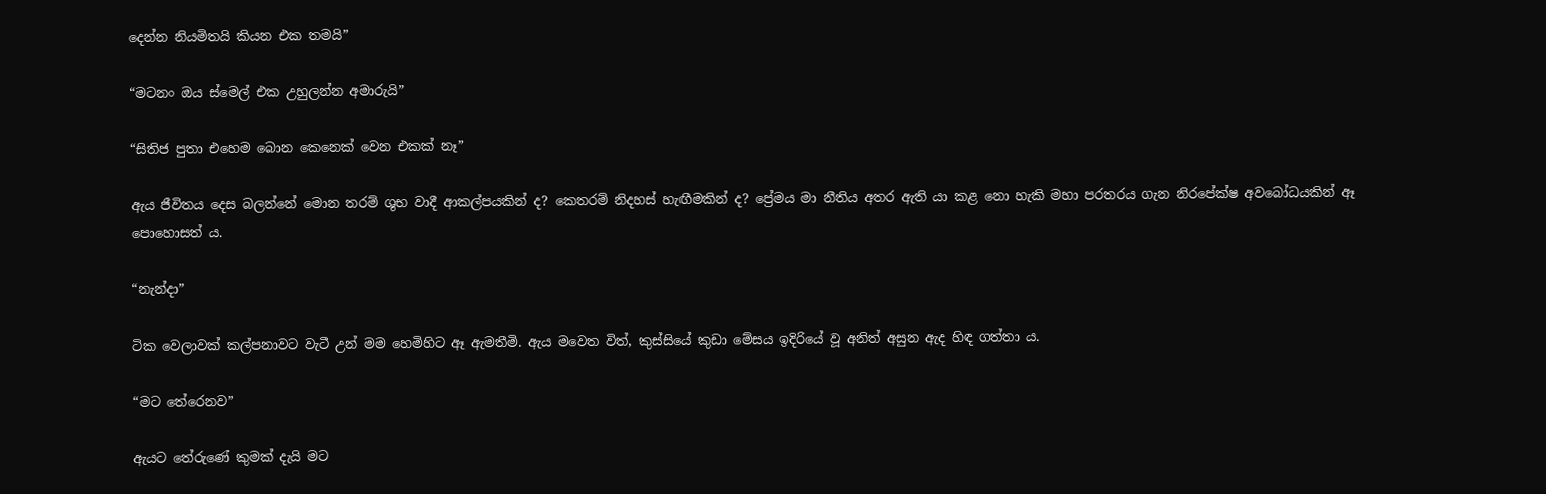දෙන්න නියමිතයි කියන එක තමයි”

“මටනං ඔය ස්මෙල් එක උහුලන්න අමාරුයි”

“සිතිජ පුතා එහෙම බොන කෙනෙක් වෙන එකක් නෑ”

ඇය ජීවිතය දෙස බලන්නේ මොන තරම් ශුභ වාදී ආකල්පයකින් ද? කෙතරම් නිදහස් හැඟීමකින් ද? ප්‍රේමය මා නීතිය අතර ඇති යා කළ නො හැකි මහා පරතරය ගැන නිරපේක්ෂ අවබෝධයකින් ඈ පොහොසත් ය.

“නැන්දා”

ටික වෙලාවක් කල්පනාවට වැටී උන් මම හෙමිහිට ඈ ඇමතීමි. ඇය මවෙත විත්, කුස්සියේ කුඩා මේසය ඉදිරියේ වූ අනිත් අසුන ඇද හිඳ ගත්තා ය.

“මට තේරෙනව”

ඇයට තේරුණේ කුමක් දැයි මට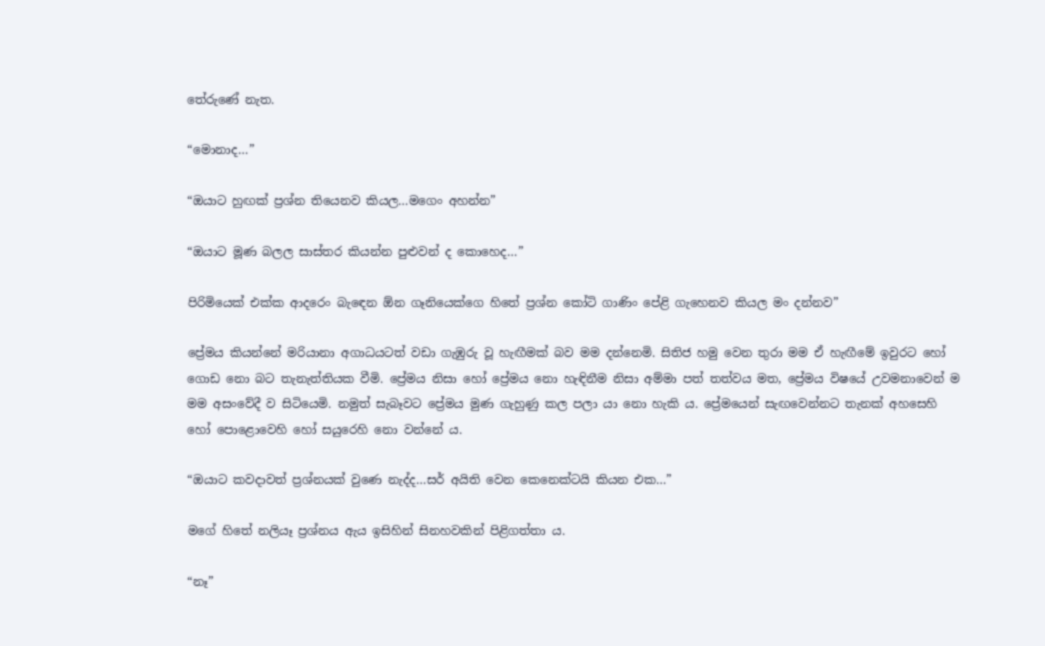තේරුණේ නැත.

“මොනාද…”

“ඔයාට හුඟක් ප්‍රශ්න තියෙනව කියල…මගෙං අහන්න”

“ඔයාට මූණ බලල සාස්තර කියන්න පුළුවන් ද කොහෙද…”

පිරිමියෙක් එක්ක ආදරෙං බැඳෙන ඕන ගෑනියෙක්ගෙ හිතේ ප්‍රශ්න කෝටි ගාණිං පේළි ගැහෙනව කියල මං දන්නව”

ප්‍රේමය කියන්නේ මරියානා අගාධයටත් වඩා ගැඹුරු වූ හැඟීමක් බව මම දන්නෙමි. සිතිජ හමු වෙන තුරා මම ඒ හැඟීමේ ඉවුරට හෝ ගොඩ නො බට තැනැත්තියක වීමි. ප්‍රේමය නිසා හෝ ප්‍රේමය නො හැඳිනීම නිසා අම්මා පත් තත්වය මත, ප්‍රේමය විෂයේ උවමනාවෙන් ම මම අසංවේදී ව සිටියෙමි. නමුත් සැබෑවට ප්‍රේමය මුණ ගැහුණු කල පලා යා නො හැකි ය. ප්‍රේමයෙන් සැඟවෙන්නට තැනක් අහසෙහි හෝ පොළොවෙහි හෝ සයුරෙහි නො වන්නේ ය.

“ඔයාට කවදාවත් ප්‍රශ්නයක් වුණෙ නැද්ද…සර් අයිති වෙන කෙනෙක්ටයි කියන එක…”

මගේ හිතේ නලියෑ ප්‍රශ්නය ඇය ඉසිහින් සිනහවකින් පිළිගත්තා ය.

“නෑ”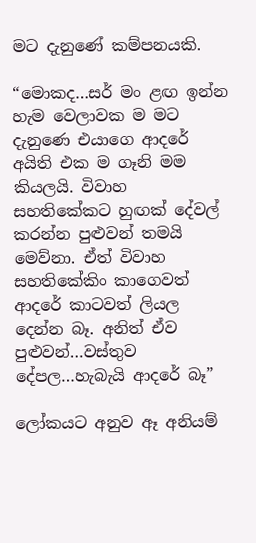මට දැනුණේ කම්පනයකි.

“මොකද…සර් මං ළඟ ඉන්න හැම වෙලාවක ම මට දැනුණෙ එයාගෙ ආදරේ අයිති එක ම ගෑනි මම කියලයි. විවාහ සහතිකේකට හුඟක් දේවල් කරන්න පුළුවන් තමයි මෙව්නා. ඒත් විවාහ සහතිකේකිං කාගෙවත් ආදරේ කාටවත් ලියල දෙන්න බෑ. අනිත් ඒව පුළුවන්…වස්තුව දේපල…හැබැයි ආදරේ බෑ”

ලෝකයට අනුව ඈ අනියම්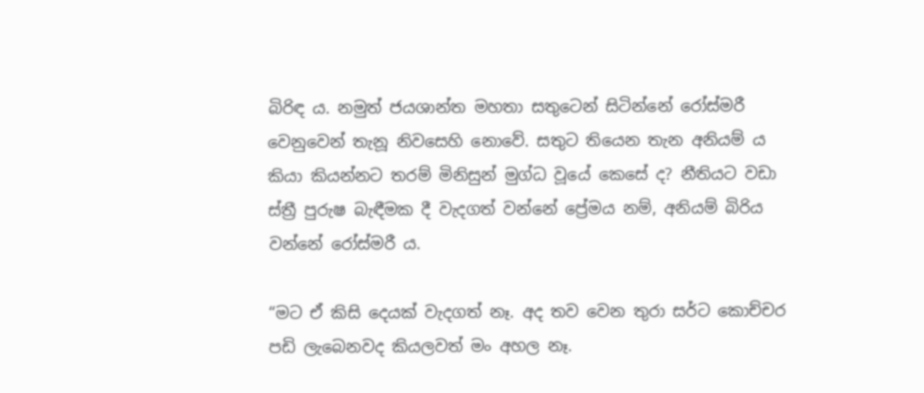බිරිඳ ය. නමුත් ජයශාන්ත මහතා සතුටෙන් සිටින්නේ රෝස්මරී වෙනුවෙන් තැනූ නිවසෙහි නොවේ. සතුට තියෙන තැන අනියම් ය කියා කියන්නට තරම් මිනිසුන් මුග්ධ වූයේ කෙසේ ද? නීතියට වඩා ස්ත්‍රී පුරුෂ බැඳීමක දී වැදගත් වන්නේ ප්‍රේමය නම්, අනියම් බිරිය වන්නේ රෝස්මරී ය.

“මට ඒ කිසි දෙයක් වැදගත් නෑ. අද තව වෙන තුරා සර්ට කොච්චර පඩි ලැබෙනවද කියලවත් මං අහල නෑ.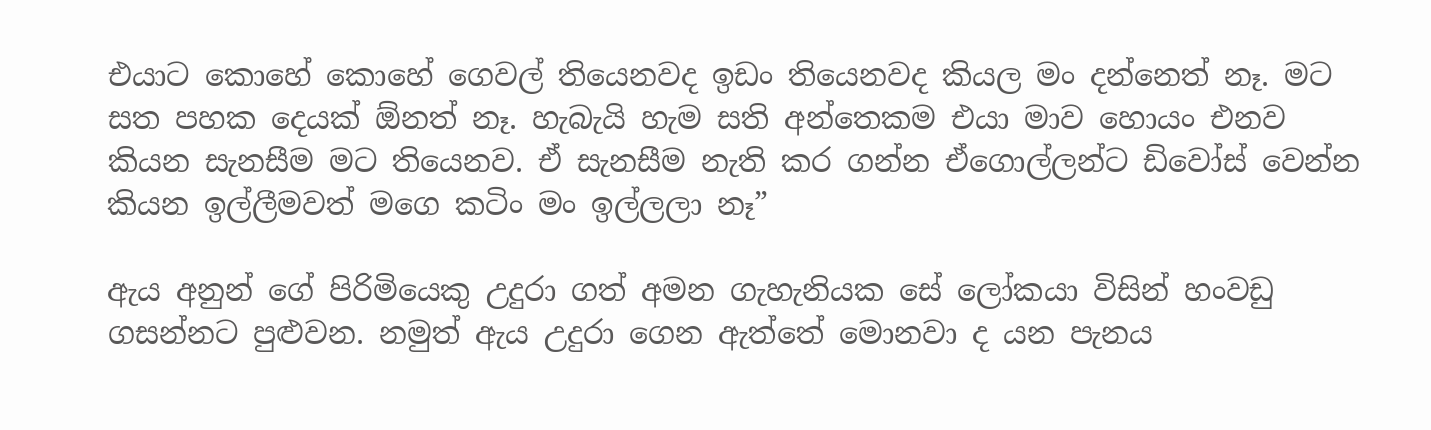එයාට කොහේ කොහේ ගෙවල් තියෙනවද ඉඩං තියෙනවද කියල මං දන්නෙත් නෑ. මට සත පහක දෙයක් ඕනත් නෑ. හැබැයි හැම සති අන්තෙකම එයා මාව හොයං එනව කියන සැනසීම මට තියෙනව. ඒ සැනසීම නැති කර ගන්න ඒගොල්ලන්ට ඩිවෝස් වෙන්න කියන ඉල්ලීමවත් මගෙ කටිං මං ඉල්ලලා නෑ”

ඇය අනුන් ගේ පිරිමියෙකු උදුරා ගත් අමන ගැහැනියක සේ ලෝකයා විසින් හංවඩු ගසන්නට පුළුවන. නමුත් ඇය උදුරා ගෙන ඇත්තේ මොනවා ද යන පැනය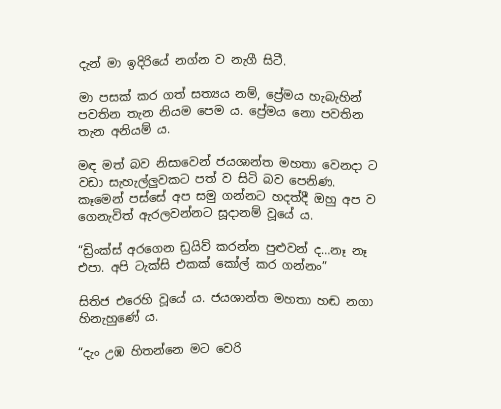දැන් මා ඉදිරියේ නග්න ව නැගී සිටී.

මා පසක් කර ගත් සත්‍යය නම්, ප්‍රේමය හැබැහින් පවතින තැන නියම පෙම ය. ප්‍රේමය නො පවතින තැන අනියම් ය.

මඳ මත් බව නිසාවෙන් ජයශාන්ත මහතා වෙනදා ට වඩා සැහැල්ලුවකට පත් ව සිටි බව පෙනිණ. කෑමෙන් පස්සේ අප සමු ගන්නට හදත්දී ඔහු අප ව ගෙනැවිත් ඇරලවන්නට සූදානම් වූයේ ය.

“ඩ්‍රිංක්ස් අරගෙන ඩ්‍රයිව් කරන්න පුළුවන් ද…නෑ නෑ එපා. අපි ටැක්සි එකක් කෝල් කර ගන්නං”

සිතිජ එරෙහි වූයේ ය. ජයශාන්ත මහතා හඬ නගා හිනැහුණේ ය.

“දැං උඹ හිතන්නෙ මට වෙරි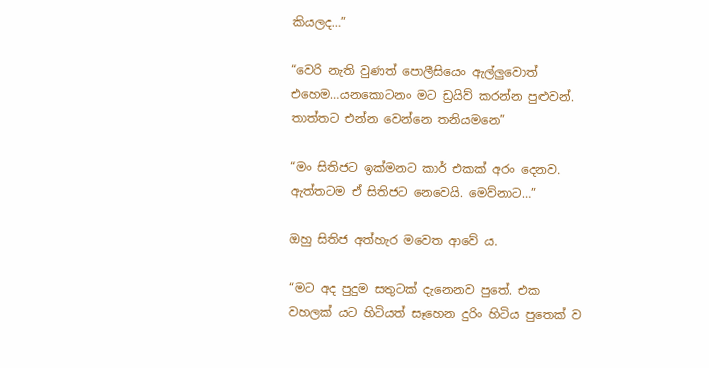කියලද…”

“වෙරි නැති වුණත් පොලීසියෙං ඇල්ලුවොත් එහෙම…යනකොටනං මට ඩ්‍රයිව් කරන්න පුළුවන්. තාත්තට එන්න වෙන්නෙ තනියමනෙ”

“මං සිතිජට ඉක්මනට කාර් එකක් අරං දෙනව. ඇත්තටම ඒ සිතිජට නෙවෙයි. මෙව්නාට…”

ඔහු සිතිජ අත්හැර මවෙත ආවේ ය.

“මට අද පුදුම සතුටක් දැනෙනව පුතේ. එක වහලක් යට හිටියත් සෑහෙන දුරිං හිටිය පුතෙක් ව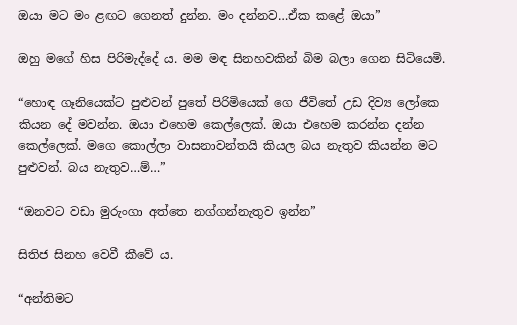ඔයා මට මං ළඟට ගෙනත් දුන්න. මං දන්නව…ඒක කළේ ඔයා”

ඔහු මගේ හිස පිරිමැද්දේ ය. මම මඳ සිනහවකින් බිම බලා ගෙන සිටියෙමි.

“හොඳ ගෑනියෙක්ට පුළුවන් පුතේ පිරිමියෙක් ගෙ ජීවිතේ උඩ දිව්‍ය ලෝකෙ කියන දේ මවන්න. ඔයා එහෙම කෙල්ලෙක්. ඔයා එහෙම කරන්න දන්න කෙල්ලෙක්. මගෙ කොල්ලා වාසනාවන්තයි කියල බය නැතුව කියන්න මට පුළුවන්. බය නැතුව…ම්…”

“ඔනවට වඩා මුරුංගා අත්තෙ නග්ගන්නැතුව ඉන්න”

සිතිජ සිනහ වෙවී කීවේ ය.

“අන්තිමට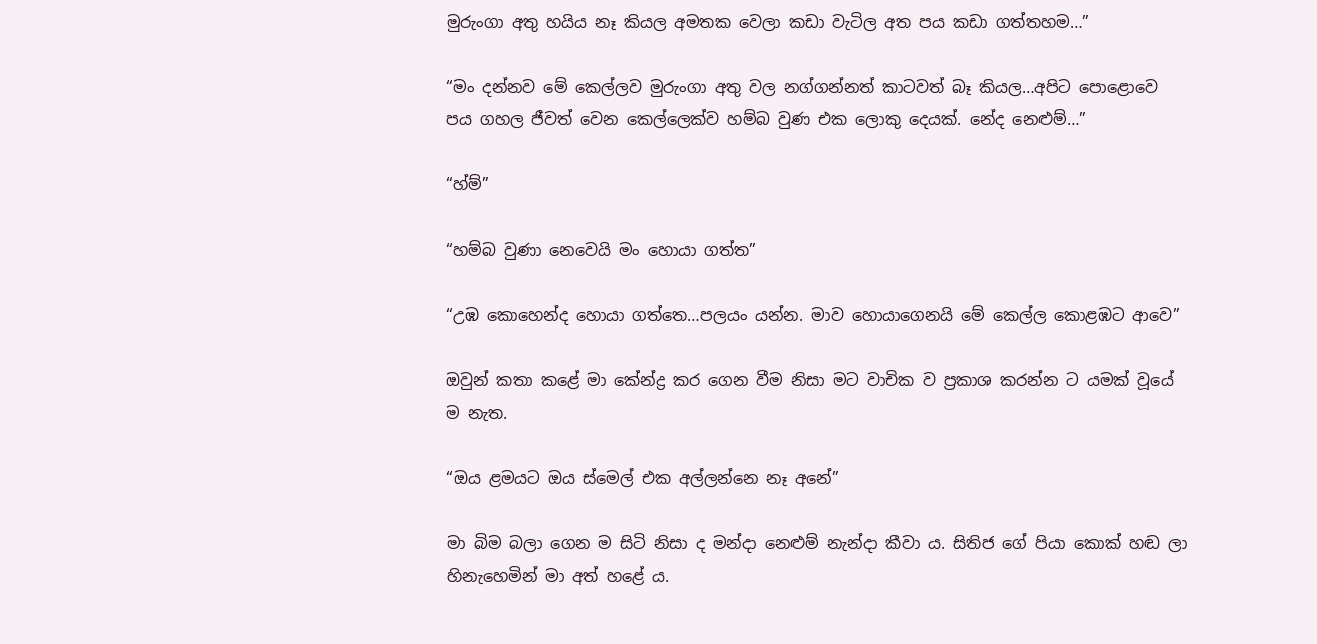මුරුංගා අතු හයිය නෑ කියල අමතක වෙලා කඩා වැටිල අත පය කඩා ගත්තහම…”

“මං දන්නව මේ කෙල්ලව මුරුංගා අතු වල නග්ගන්නත් කාටවත් බෑ කියල…අපිට පොළොවෙ පය ගහල ජීවත් වෙන කෙල්ලෙක්ව හම්බ වුණ එක ලොකු දෙයක්. නේද නෙළුම්…”

“හ්ම්”

“හම්බ වුණා නෙවෙයි මං හොයා ගත්ත”

“උඹ කොහෙන්ද හොයා ගත්තෙ…පලයං යන්න. මාව හොයාගෙනයි මේ කෙල්ල කොළඹට ආවෙ”

ඔවුන් කතා කළේ මා කේන්ද්‍ර කර ගෙන වීම නිසා මට වාචික ව ප්‍රකාශ කරන්න ට යමක් වූයේ ම නැත.

“ඔය ළමයට ඔය ස්මෙල් එක අල්ලන්නෙ නෑ අනේ”

මා බිම බලා ගෙන ම සිටි නිසා ද මන්දා නෙළුම් නැන්දා කීවා ය. සිතිජ ගේ පියා කොක් හඬ ලා හිනැහෙමින් මා අත් හළේ ය.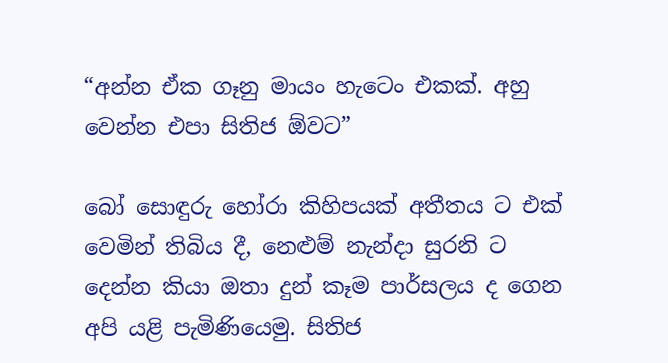“අන්න ඒක ගෑනු මායං හැටෙං එකක්. අහු වෙන්න එපා සිතිජ ඕවට”

බෝ සොඳුරු හෝරා කිහිපයක් අතීතය ට එක් වෙමින් තිබිය දී, නෙළුම් නැන්දා සුරනි ට දෙන්න කියා ඔතා දුන් කෑම පාර්සලය ද ගෙන අපි යළි පැමිණියෙමු. සිතිජ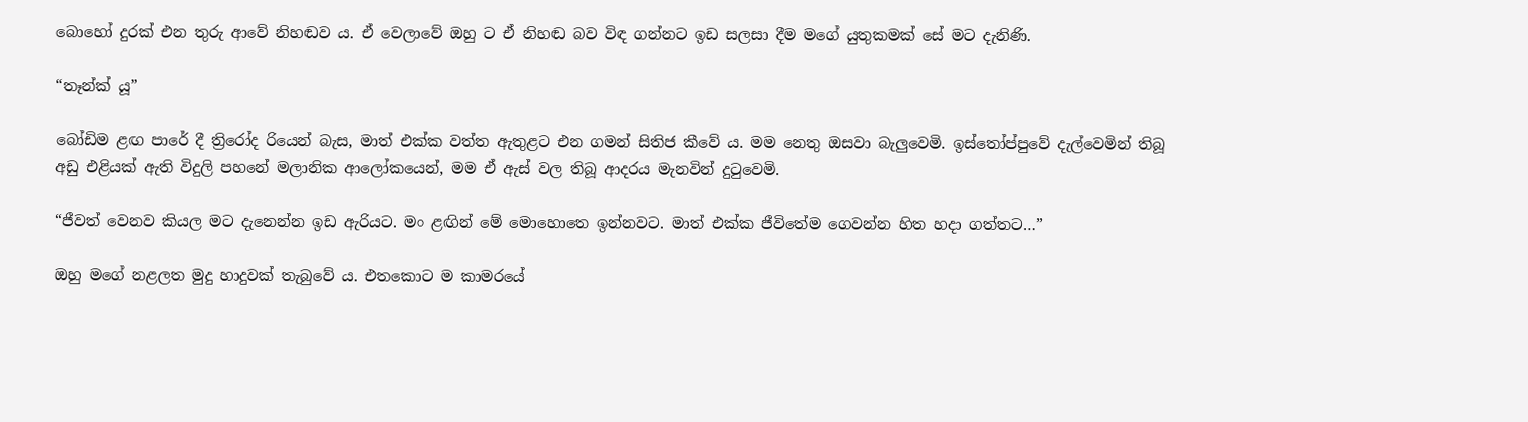බොහෝ දුරක් එන තුරු ආවේ නිහඬව ය. ඒ වෙලාවේ ඔහු ට ඒ නිහඬ බව විඳ ගන්නට ඉඩ සලසා දීම මගේ යුතුකමක් සේ මට දැනිණි.

“තෑන්ක් යූ”

බෝඩිම ළඟ පාරේ දී ත්‍රිරෝද රියෙන් බැස, මාත් එක්ක වත්ත ඇතුළට එන ගමන් සිතිජ කීවේ ය. මම නෙතු ඔසවා බැලුවෙමි. ඉස්තෝප්පුවේ දැල්වෙමින් තිබූ අඩු එළියක් ඇති විදුලි පහනේ මලානික ආලෝකයෙන්, මම ඒ ඇස් වල තිබූ ආදරය මැනවින් දුටුවෙමි.

“ජීවත් වෙනව කියල මට දැනෙන්න ඉඩ ඇරියට. මං ළඟින් මේ මොහොතෙ ඉන්නවට. මාත් එක්ක ජීවිතේම ගෙවන්න හිත හදා ගත්තට…”

ඔහු මගේ නළලත මුදු හාදුවක් තැබුවේ ය. එතකොට ම කාමරයේ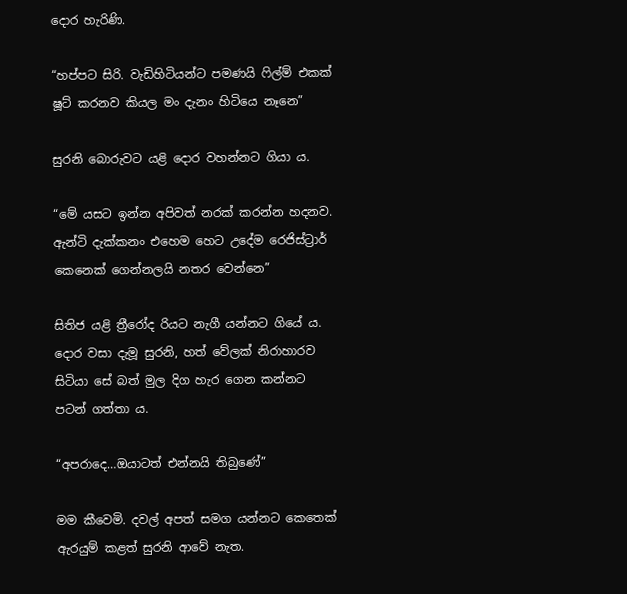දොර හැරිණි.

“හප්පට සිරි. වැඩිහිටියන්ට පමණයි ෆිල්ම් එකක් ෂූට් කරනව කියල මං දැනං හිටියෙ නෑනෙ”

සුරනි බොරුවට යළි දොර වහන්නට ගියා ය.

“මේ යසට ඉන්න අපිවත් නරක් කරන්න හදනව. ඇන්ටි දැක්කනං එහෙම හෙට උදේම රෙජිස්ට්‍රාර් කෙනෙක් ගෙන්නලයි නතර වෙන්නෙ”

සිතිජ යළි ත්‍රීරෝද රියට නැගී යන්නට ගියේ ය. දොර වසා දැමූ සුරනි, හත් වේලක් නිරාහාරව සිටියා සේ බත් මුල දිග හැර ගෙන කන්නට පටන් ගත්තා ය.

“අපරාදෙ…ඔයාටත් එන්නයි තිබුණේ”

මම කීවෙමි. දවල් අපත් සමග යන්නට කෙතෙක් ඇරයුම් කළත් සුරනි ආවේ නැත.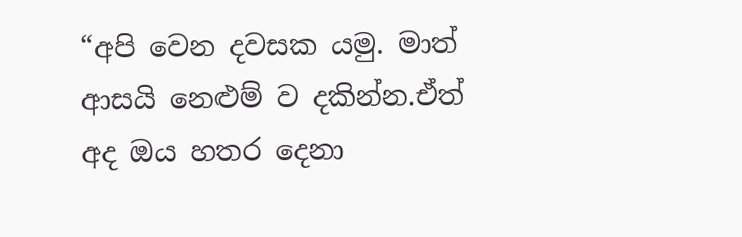“අපි වෙන දවසක යමු. මාත් ආසයි නෙළුම් ව දකින්න.ඒත් අද ඔය හතර දෙනා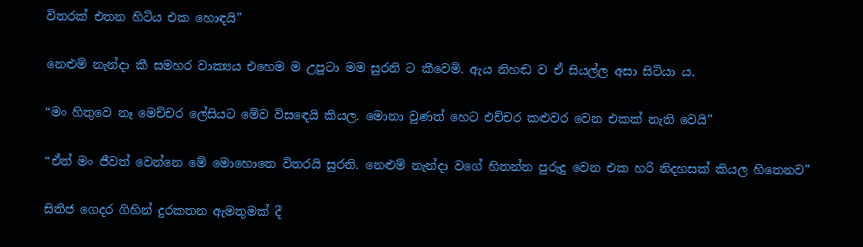විතරක් එතන හිටිය එක හොඳයි”

නෙළුම් නැන්දා කී සමහර වාක්‍යය එහෙම ම උපුටා මම සුරනි ට කීවෙමි. ඇය නිහඬ ව ඒ සියල්ල අසා සිටියා ය.

“මං හිතුවෙ නෑ මෙච්චර ලේසියට මේව විසඳෙයි කියල. මොනා වුණත් හෙට එච්චර කළුවර වෙන එකක් නැති වෙයි”

“ඒත් මං ජීවත් වෙන්නෙ මේ මොහොතෙ විතරයි සුරනි. නෙළුම් නැන්දා වගේ හිතන්න පුරුදු වෙන එක හරි නිදහසක් කියල හිතෙනව”

සිතිජ ගෙදර ගිහින් දුරකතන ඇමතුමක් දී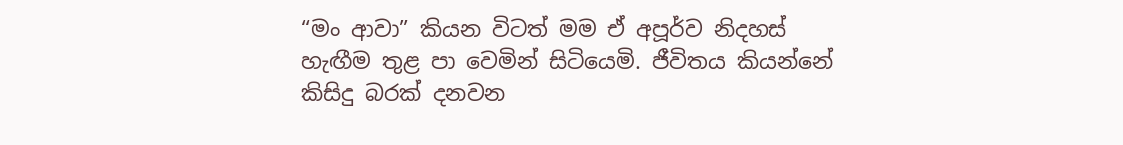“මං ආවා” කියන විටත් මම ඒ අපූර්ව නිදහස් හැඟීම තුළ පා වෙමින් සිටියෙමි. ජීවිතය කියන්නේ කිසිදු බරක් දනවන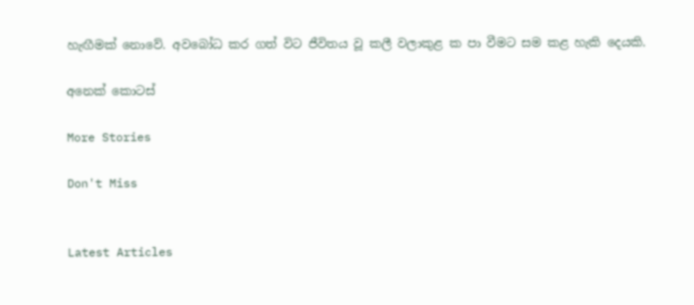හැඟීමක් නොවේ. අවබෝධ කර ගත් විට ජීවිතය වූ කලී වලාකුළ ක පා වීමට සම කළ හැකි දෙයකි.

අනෙක් කොටස්

More Stories

Don't Miss


Latest Articles